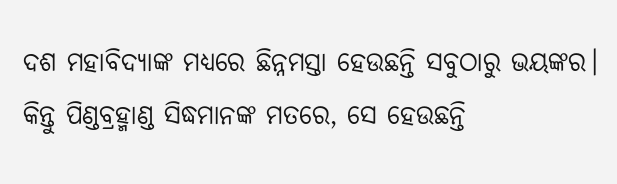ଦଶ ମହାବିଦ୍ୟାଙ୍କ ମଧ୍ୟରେ ଛିନ୍ନମସ୍ତା ହେଉଛନ୍ତି ସବୁଠାରୁ ଭୟଙ୍କର। କିନ୍ତୁ ପିଣ୍ଡବ୍ରହ୍ମାଣ୍ଡ ସିଦ୍ଧମାନଙ୍କ ମତରେ, ସେ ହେଉଛନ୍ତି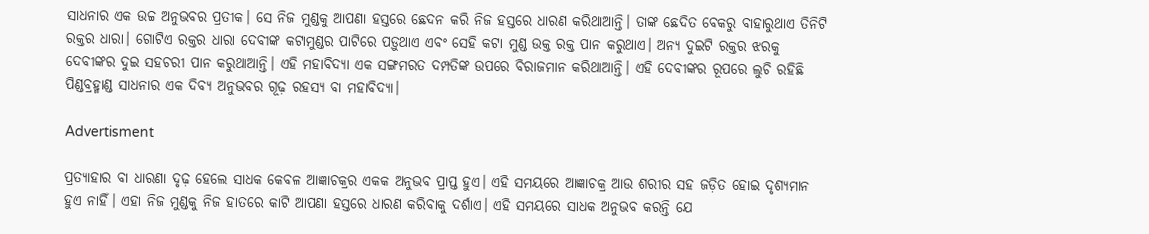ସାଧନାର ଏକ ଉଚ୍ଚ ଅନୁଭବର ପ୍ରତୀକ। ସେ ନିଜ ମୁଣ୍ଡକୁ ଆପଣା ହସ୍ତରେ ଛେଦନ କରି ନିଜ ହସ୍ତରେ ଧାରଣ କରିଥାଆନ୍ତି। ତାଙ୍କ ଛେଦିତ ବେକରୁ ବାହାରୁଥାଏ ତିନିଟି ରକ୍ତର ଧାରା। ଗୋଟିଏ ରକ୍ତର ଧାରା ଦେବୀଙ୍କ କଟାମୁଣ୍ଡର ପାଟିରେ ପଡ଼ୁଥାଏ ଏବଂ ସେହି କଟା ମୁଣ୍ଡ ଉକ୍ତ ରକ୍ତ ପାନ କରୁଥାଏ। ଅନ୍ୟ ଦୁଇଟି ରକ୍ତର ଝରକୁ ଦେବୀଙ୍କର ଦୁଇ ସହଚରୀ ପାନ କରୁଥାଆନ୍ତି। ଏହି ମହାବିଦ୍ୟା ଏକ ସଙ୍ଗମରତ ଦମ୍ପତିଙ୍କ ଉପରେ ବିରାଜମାନ କରିଥାଆନ୍ତି। ଏହି ଦେବୀଙ୍କର ରୂପରେ ଲୁଚି ରହିଛି ପିଣ୍ଡବ୍ରହ୍ମାଣ୍ଡ ସାଧନାର ଏକ ଦିବ୍ୟ ଅନୁଭବର ଗୂଢ଼ ରହସ୍ୟ ବା ମହାବିଦ୍ୟା।

Advertisment

ପ୍ରତ୍ୟାହାର ବା ଧାରଣା ଦୃଢ଼ ହେଲେ ସାଧକ କେବଳ ଆଜ୍ଞାଚକ୍ରର ଏକକ ଅନୁଭବ ପ୍ରାପ୍ତ ହୁଏ। ଏହି ସମୟରେ ଆଜ୍ଞାଚକ୍ର ଆଉ ଶରୀର ସହ ଜଡ଼ିତ ହୋଇ ଦୃଶ୍ୟମାନ ହୁଏ ନାହିଁ। ଏହା ନିଜ ମୁଣ୍ଡକୁ ନିଜ ହାତରେ କାଟି ଆପଣା ହସ୍ତରେ ଧାରଣ କରିବାକୁ ଦର୍ଶାଏ। ଏହି ସମୟରେ ସାଧକ ଅନୁଭବ କରନ୍ତି ଯେ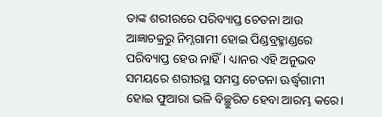ତାଙ୍କ ଶରୀରରେ ପରିବ୍ୟାପ୍ତ ଚେତନା ଆଉ ଆଜ୍ଞାଚକ୍ରରୁ ନିମ୍ନଗାମୀ ହୋଇ ପିଣ୍ଡବ୍ରହ୍ମାଣ୍ଡରେ ପରିବ୍ୟାପ୍ତ ହେଉ ନାହିଁ। ଧ୍ୟାନର ଏହି ଅନୁଭବ ସମୟରେ ଶରୀରସ୍ଥ ସମସ୍ତ ଚେତନା ଊର୍ଦ୍ଧ୍ୱଗାମୀ ହୋଇ ଫୁଆରା ଭଳି ବିଚ୍ଛୁରିତ ହେବା ଆରମ୍ଭ କରେ।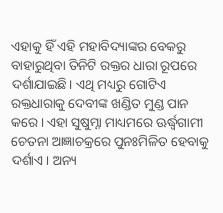ଏହାକୁ ହିଁ ଏହି ମହାବିଦ୍ୟାଙ୍କର ବେକରୁ ବାହାରୁଥିବା ତିନିଟି ରକ୍ତର ଧାରା ରୂପରେ ଦର୍ଶାଯାଇଛି। ଏଥି ମଧ୍ୟରୁ ଗୋଟିଏ ରକ୍ତଧାରାକୁ ଦେବୀଙ୍କ ଖଣ୍ଡିତ ମୁଣ୍ଡ ପାନ କରେ। ଏହା ସୁଷୁମ୍ନା ମାଧ୍ୟମରେ ଊର୍ଦ୍ଧ୍ୱଗାମୀ ଚେତନା ଆଜ୍ଞାଚକ୍ରରେ ପୁନଃମିଳିତ ହେବାକୁ ଦର୍ଶାଏ। ଅନ୍ୟ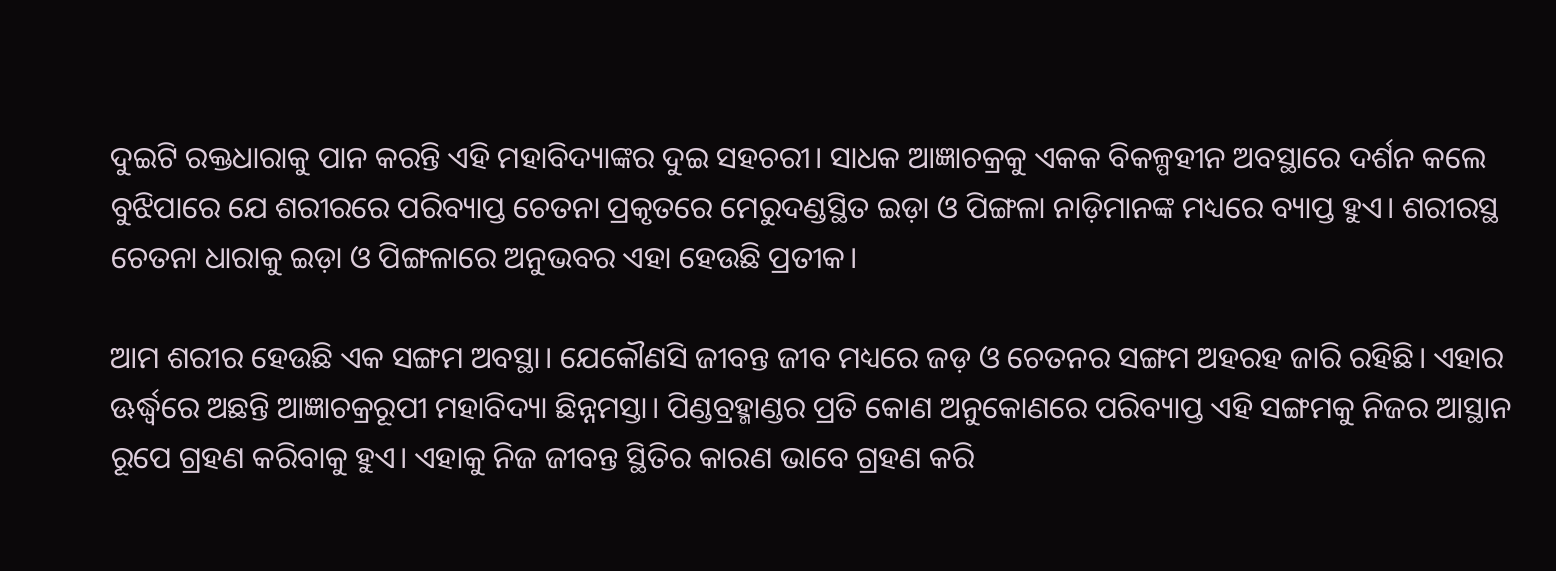ଦୁଇଟି ରକ୍ତଧାରାକୁ ପାନ କରନ୍ତି ଏହି ମହାବିଦ୍ୟାଙ୍କର ଦୁଇ ସହଚରୀ। ସାଧକ ଆଜ୍ଞାଚକ୍ରକୁ ଏକକ ବିକଳ୍ପହୀନ ଅବସ୍ଥାରେ ଦର୍ଶନ କଲେ ବୁଝିପାରେ ଯେ ଶରୀରରେ ପରିବ୍ୟାପ୍ତ ଚେତନା ପ୍ରକୃତରେ ମେରୁଦଣ୍ଡସ୍ଥିତ ଇଡ଼ା ଓ ପିଙ୍ଗଳା ନାଡ଼ିମାନଙ୍କ ମଧ୍ୟରେ ବ୍ୟାପ୍ତ ହୁଏ। ଶରୀରସ୍ଥ ଚେତନା ଧାରାକୁ ଇଡ଼ା ଓ ପିଙ୍ଗଳାରେ ଅନୁଭବର ଏହା ହେଉଛି ପ୍ରତୀକ।

ଆମ ଶରୀର ହେଉଛି ଏକ ସଙ୍ଗମ ଅବସ୍ଥା। ଯେକୌଣସି ଜୀବନ୍ତ ଜୀବ ମଧ୍ୟରେ ଜଡ଼ ଓ ଚେତନର ସଙ୍ଗମ ଅହରହ ଜାରି ରହିଛି। ଏହାର ଊର୍ଦ୍ଧ୍ୱରେ ଅଛନ୍ତି ଆଜ୍ଞାଚକ୍ରରୂପୀ ମହାବିଦ୍ୟା ଛିନ୍ନମସ୍ତା। ପିଣ୍ଡବ୍ରହ୍ମାଣ୍ଡର ପ୍ରତି କୋଣ ଅନୁକୋଣରେ ପରିବ୍ୟାପ୍ତ ଏହି ସଙ୍ଗମକୁ ନିଜର ଆସ୍ଥାନ ରୂପେ ଗ୍ରହଣ କରିବାକୁ ହୁଏ। ଏହାକୁ ନିଜ ଜୀବନ୍ତ ସ୍ଥିତିର କାରଣ ଭାବେ ଗ୍ରହଣ କରି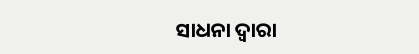ସାଧନା ଦ୍ୱାରା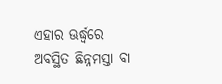ଏହାର ଊର୍ଦ୍ଧ୍ୱରେ ଅବସ୍ଥିତ ଛିନ୍ନମସ୍ତା ବା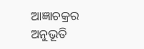ଆଜ୍ଞାଚକ୍ରର ଅନୁଭୂତି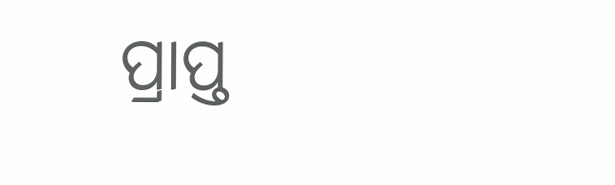ପ୍ରାପ୍ତ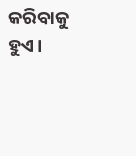କରିବାକୁ ହୁଏ।